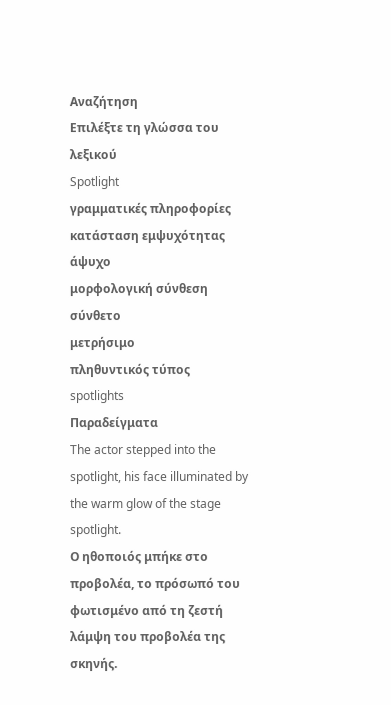Αναζήτηση
Επιλέξτε τη γλώσσα του λεξικού
Spotlight
γραμματικές πληροφορίες
κατάσταση εμψυχότητας
άψυχο
μορφολογική σύνθεση
σύνθετο
μετρήσιμο
πληθυντικός τύπος
spotlights
Παραδείγματα
The actor stepped into the spotlight, his face illuminated by the warm glow of the stage spotlight.
Ο ηθοποιός μπήκε στο προβολέα, το πρόσωπό του φωτισμένο από τη ζεστή λάμψη του προβολέα της σκηνής.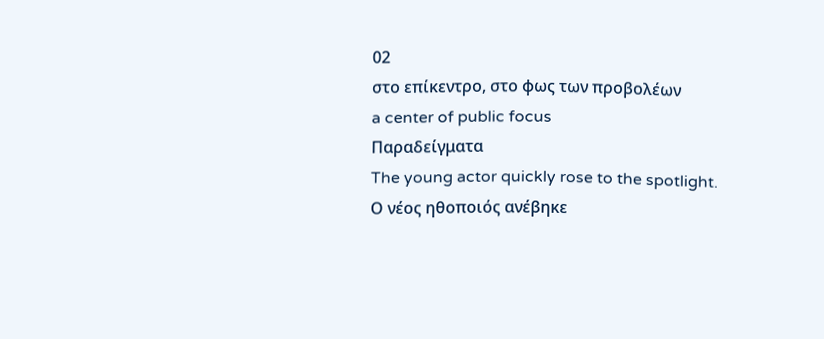02
στο επίκεντρο, στο φως των προβολέων
a center of public focus
Παραδείγματα
The young actor quickly rose to the spotlight.
Ο νέος ηθοποιός ανέβηκε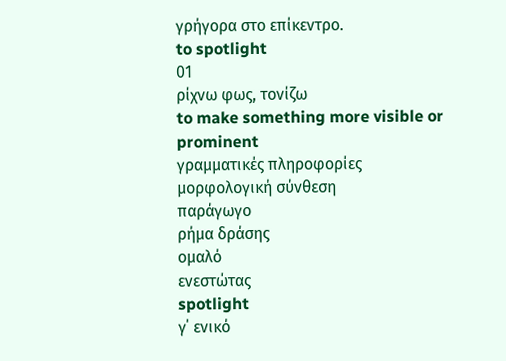γρήγορα στο επίκεντρο.
to spotlight
01
ρίχνω φως, τονίζω
to make something more visible or prominent
γραμματικές πληροφορίες
μορφολογική σύνθεση
παράγωγο
ρήμα δράσης
ομαλό
ενεστώτας
spotlight
γ΄ ενικό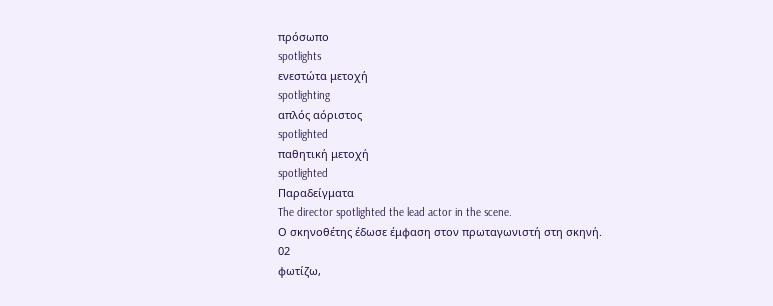πρόσωπο
spotlights
ενεστώτα μετοχή
spotlighting
απλός αόριστος
spotlighted
παθητική μετοχή
spotlighted
Παραδείγματα
The director spotlighted the lead actor in the scene.
Ο σκηνοθέτης έδωσε έμφαση στον πρωταγωνιστή στη σκηνή.
02
φωτίζω,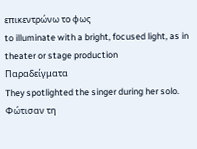επικεντρώνω το φως
to illuminate with a bright, focused light, as in theater or stage production
Παραδείγματα
They spotlighted the singer during her solo.
Φώτισαν τη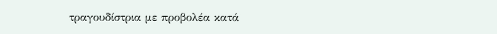τραγουδίστρια με προβολέα κατά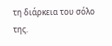τη διάρκεια του σόλο της.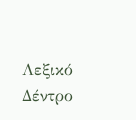Λεξικό Δέντρο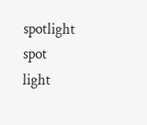spotlight
spot
light